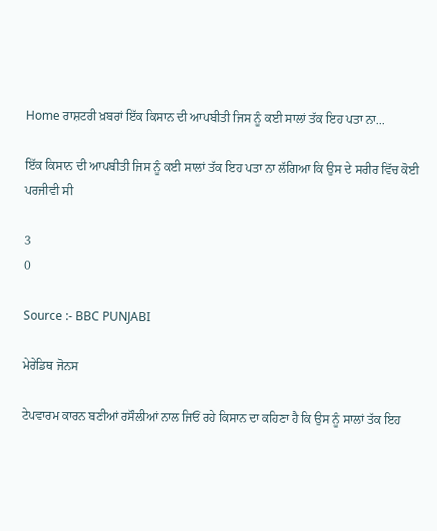Home ਰਾਸ਼ਟਰੀ ਖ਼ਬਰਾਂ ਇੱਕ ਕਿਸਾਨ ਦੀ ਆਪਬੀਤੀ ਜਿਸ ਨੂੰ ਕਈ ਸਾਲਾਂ ਤੱਕ ਇਹ ਪਤਾ ਨਾ...

ਇੱਕ ਕਿਸਾਨ ਦੀ ਆਪਬੀਤੀ ਜਿਸ ਨੂੰ ਕਈ ਸਾਲਾਂ ਤੱਕ ਇਹ ਪਤਾ ਨਾ ਲੱਗਿਆ ਕਿ ਉਸ ਦੇ ਸਰੀਰ ਵਿੱਚ ਕੋਈ ਪਰਜੀਵੀ ਸੀ

3
0

Source :- BBC PUNJABI

ਮੇਰੇਡਿਥ ਜੋਨਸ

ਟੇਪਵਾਰਮ ਕਾਰਨ ਬਣੀਆਂ ਰਸੌਲੀਆਂ ਨਾਲ ਜਿਓਂ ਰਹੇ ਕਿਸਾਨ ਦਾ ਕਹਿਣਾ ਹੈ ਕਿ ਉਸ ਨੂੰ ਸਾਲਾਂ ਤੱਕ ਇਹ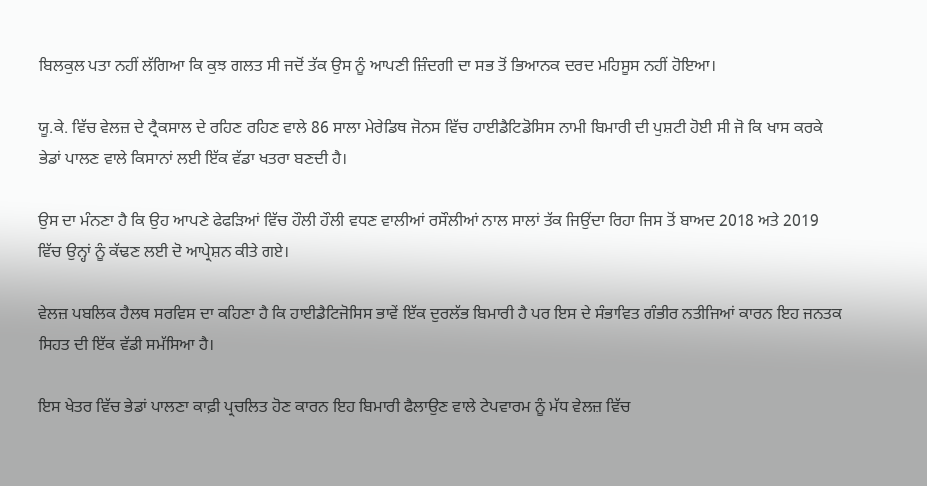ਬਿਲਕੁਲ ਪਤਾ ਨਹੀਂ ਲੱਗਿਆ ਕਿ ਕੁਝ ਗਲਤ ਸੀ ਜਦੋਂ ਤੱਕ ਉਸ ਨੂੰ ਆਪਣੀ ਜ਼ਿੰਦਗੀ ਦਾ ਸਭ ਤੋਂ ਭਿਆਨਕ ਦਰਦ ਮਹਿਸੂਸ ਨਹੀਂ ਹੋਇਆ।

ਯੂ.ਕੇ. ਵਿੱਚ ਵੇਲਜ਼ ਦੇ ਟ੍ਰੈਕਸਾਲ ਦੇ ਰਹਿਣ ਰਹਿਣ ਵਾਲੇ 86 ਸਾਲਾ ਮੇਰੇਡਿਥ ਜੋਨਸ ਵਿੱਚ ਹਾਈਡੈਟਿਡੋਸਿਸ ਨਾਮੀ ਬਿਮਾਰੀ ਦੀ ਪੁਸ਼ਟੀ ਹੋਈ ਸੀ ਜੋ ਕਿ ਖਾਸ ਕਰਕੇ ਭੇਡਾਂ ਪਾਲਣ ਵਾਲੇ ਕਿਸਾਨਾਂ ਲਈ ਇੱਕ ਵੱਡਾ ਖਤਰਾ ਬਣਦੀ ਹੈ।

ਉਸ ਦਾ ਮੰਨਣਾ ਹੈ ਕਿ ਉਹ ਆਪਣੇ ਫੇਫੜਿਆਂ ਵਿੱਚ ਹੌਲੀ ਹੌਲੀ ਵਧਣ ਵਾਲੀਆਂ ਰਸੌਲੀਆਂ ਨਾਲ ਸਾਲਾਂ ਤੱਕ ਜਿਉਂਦਾ ਰਿਹਾ ਜਿਸ ਤੋਂ ਬਾਅਦ 2018 ਅਤੇ 2019 ਵਿੱਚ ਉਨ੍ਹਾਂ ਨੂੰ ਕੱਢਣ ਲਈ ਦੋ ਆਪ੍ਰੇਸ਼ਨ ਕੀਤੇ ਗਏ।

ਵੇਲਜ਼ ਪਬਲਿਕ ਹੈਲਥ ਸਰਵਿਸ ਦਾ ਕਹਿਣਾ ਹੈ ਕਿ ਹਾਈਡੈਟਿਜੋਸਿਸ ਭਾਵੇਂ ਇੱਕ ਦੁਰਲੱਭ ਬਿਮਾਰੀ ਹੈ ਪਰ ਇਸ ਦੇ ਸੰਭਾਵਿਤ ਗੰਭੀਰ ਨਤੀਜਿਆਂ ਕਾਰਨ ਇਹ ਜਨਤਕ ਸਿਹਤ ਦੀ ਇੱਕ ਵੱਡੀ ਸਮੱਸਿਆ ਹੈ।

ਇਸ ਖੇਤਰ ਵਿੱਚ ਭੇਡਾਂ ਪਾਲਣਾ ਕਾਫ਼ੀ ਪ੍ਰਚਲਿਤ ਹੋਣ ਕਾਰਨ ਇਹ ਬਿਮਾਰੀ ਫੈਲਾਉਣ ਵਾਲੇ ਟੇਪਵਾਰਮ ਨੂੰ ਮੱਧ ਵੇਲਜ਼ ਵਿੱਚ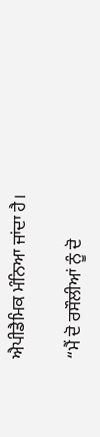ਐਪੀਡੈਮਿਕ ਮੰਨਿਆ ਜਾਂਦਾ ਹੈ।

“ਮੈਂ ਦੋ ਰਸੌਲੀਆਂ ਨੂੰ ਦੋ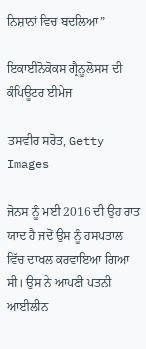ਨਿਸ਼ਾਨਾਂ ਵਿਚ ਬਦਲਿਆ”

ਇਕਾਈਨੋਕੋਕਸ ਗ੍ਰੈਨੂਲੋਸਸ ਦੀ ਕੰਪਿਊਟਰ ਈਮੇਜ

ਤਸਵੀਰ ਸਰੋਤ, Getty Images

ਜੋਨਸ ਨੂੰ ਮਈ 2016 ਦੀ ਉਹ ਰਾਤ ਯਾਦ ਹੈ ਜਦੋਂ ਉਸ ਨੂੰ ਹਸਪਤਾਲ ਵਿੱਚ ਦਾਖਲ ਕਰਵਾਇਆ ਗਿਆ ਸੀ। ਉਸ ਨੇ ਆਪਣੀ ਪਤਨੀ ਆਈਲੀਨ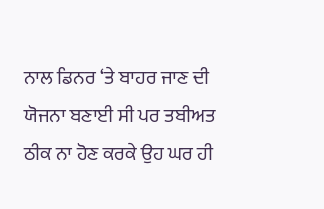ਨਾਲ ਡਿਨਰ ‘ਤੇ ਬਾਹਰ ਜਾਣ ਦੀ ਯੋਜਨਾ ਬਣਾਈ ਸੀ ਪਰ ਤਬੀਅਤ ਠੀਕ ਨਾ ਹੋਣ ਕਰਕੇ ਉਹ ਘਰ ਹੀ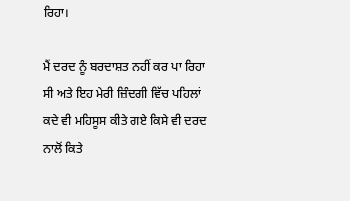ਰਿਹਾ।

ਮੈਂ ਦਰਦ ਨੂੰ ਬਰਦਾਸ਼ਤ ਨਹੀਂ ਕਰ ਪਾ ਰਿਹਾ ਸੀ ਅਤੇ ਇਹ ਮੇਰੀ ਜ਼ਿੰਦਗੀ ਵਿੱਚ ਪਹਿਲਾਂ ਕਦੇ ਵੀ ਮਹਿਸੂਸ ਕੀਤੇ ਗਏ ਕਿਸੇ ਵੀ ਦਰਦ ਨਾਲੋਂ ਕਿਤੇ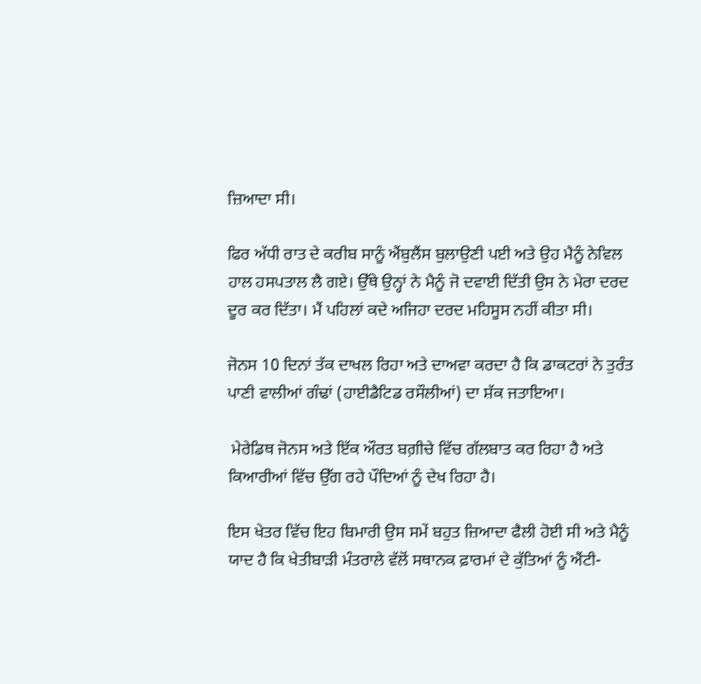ਜ਼ਿਆਦਾ ਸੀ।

ਫਿਰ ਅੱਧੀ ਰਾਤ ਦੇ ਕਰੀਬ ਸਾਨੂੰ ਐਂਬੁਲੈਂਸ ਬੁਲਾਉਣੀ ਪਈ ਅਤੇ ਉਹ ਮੈਨੂੰ ਨੇਵਿਲ ਹਾਲ ਹਸਪਤਾਲ ਲੈ ਗਏ। ਉੱਥੇ ਉਨ੍ਹਾਂ ਨੇ ਮੈਨੂੰ ਜੋ ਦਵਾਈ ਦਿੱਤੀ ਉਸ ਨੇ ਮੇਰਾ ਦਰਦ ਦੂਰ ਕਰ ਦਿੱਤਾ। ਮੈਂ ਪਹਿਲਾਂ ਕਦੇ ਅਜਿਹਾ ਦਰਦ ਮਹਿਸੂਸ ਨਹੀਂ ਕੀਤਾ ਸੀ।

ਜੋਨਸ 10 ਦਿਨਾਂ ਤੱਕ ਦਾਖਲ ਰਿਹਾ ਅਤੇ ਦਾਅਵਾ ਕਰਦਾ ਹੈ ਕਿ ਡਾਕਟਰਾਂ ਨੇ ਤੁਰੰਤ ਪਾਣੀ ਵਾਲੀਆਂ ਗੰਢਾਂ (ਹਾਈਡੈਟਿਡ ਰਸੌਲੀਆਂ) ਦਾ ਸ਼ੱਕ ਜਤਾਇਆ।

 ਮੇਰੇਡਿਥ ਜੋਨਸ ਅਤੇ ਇੱਕ ਔਰਤ ਬਗ਼ੀਚੇ ਵਿੱਚ ਗੱਲਬਾਤ ਕਰ ਰਿਹਾ ਹੈ ਅਤੇ ਕਿਆਰੀਆਂ ਵਿੱਚ ਉੱਗ ਰਹੇ ਪੌਦਿਆਂ ਨੂੰ ਦੇਖ ਰਿਹਾ ਹੈ।

ਇਸ ਖੇਤਰ ਵਿੱਚ ਇਹ ਬਿਮਾਰੀ ਉਸ ਸਮੇਂ ਬਹੁਤ ਜ਼ਿਆਦਾ ਫੈਲੀ ਹੋਈ ਸੀ ਅਤੇ ਮੈਨੂੰ ਯਾਦ ਹੈ ਕਿ ਖੇਤੀਬਾੜੀ ਮੰਤਰਾਲੇ ਵੱਲੋਂ ਸਥਾਨਕ ਫ਼ਾਰਮਾਂ ਦੇ ਕੁੱਤਿਆਂ ਨੂੰ ਐਂਟੀ-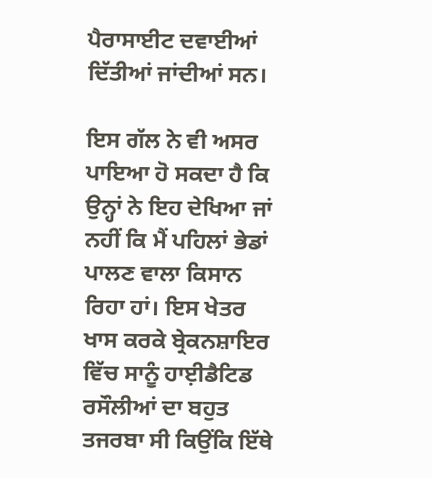ਪੈਰਾਸਾਈਟ ਦਵਾਈਆਂ ਦਿੱਤੀਆਂ ਜਾਂਦੀਆਂ ਸਨ।

ਇਸ ਗੱਲ ਨੇ ਵੀ ਅਸਰ ਪਾਇਆ ਹੋ ਸਕਦਾ ਹੈ ਕਿ ਉਨ੍ਹਾਂ ਨੇ ਇਹ ਦੇਖਿਆ ਜਾਂ ਨਹੀਂ ਕਿ ਮੈਂ ਪਹਿਲਾਂ ਭੇਡਾਂ ਪਾਲਣ ਵਾਲਾ ਕਿਸਾਨ ਰਿਹਾ ਹਾਂ। ਇਸ ਖੇਤਰ ਖਾਸ ਕਰਕੇ ਬ੍ਰੇਕਨਸ਼ਾਇਰ ਵਿੱਚ ਸਾਨੂੰ ਹਾਈ਼ਡੈਟਿਡ ਰਸੌਲੀਆਂ ਦਾ ਬਹੁਤ ਤਜਰਬਾ ਸੀ ਕਿਉਂਕਿ ਇੱਥੇ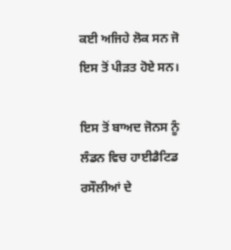ਕਈ ਅਜਿਹੇ ਲੋਕ ਸਨ ਜੋ ਇਸ ਤੋਂ ਪੀੜਤ ਹੋਏ ਸਨ।

ਇਸ ਤੋਂ ਬਾਅਦ ਜੋਨਸ ਨੂੰ ਲੰਡਨ ਵਿਚ ਹਾਈਡੈਟਿਡ ਰਸੌਲੀਆਂ ਦੇ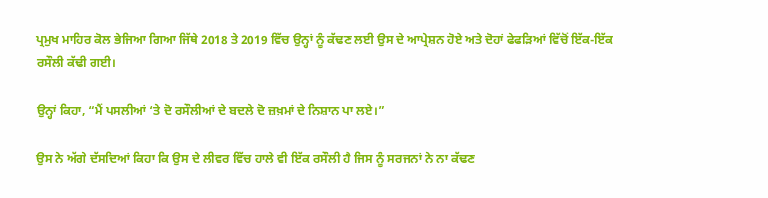ਪ੍ਰਮੁਖ ਮਾਹਿਰ ਕੋਲ ਭੇਜਿਆ ਗਿਆ ਜਿੱਥੇ 2018 ਤੇ 2019 ਵਿੱਚ ਉਨ੍ਹਾਂ ਨੂੰ ਕੱਢਣ ਲਈ ਉਸ ਦੇ ਆਪ੍ਰੇਸ਼ਨ ਹੋਏ ਅਤੇ ਦੋਹਾਂ ਫੇਫੜਿਆਂ ਵਿੱਚੋਂ ਇੱਕ-ਇੱਕ ਰਸੌਲੀ ਕੱਢੀ ਗਈ।

ਉਨ੍ਹਾਂ ਕਿਹਾ, “ਮੈਂ ਪਸਲੀਆਂ ‘ਤੇ ਦੋ ਰਸੌਲੀਆਂ ਦੇ ਬਦਲੇ ਦੋ ਜ਼ਖ਼ਮਾਂ ਦੇ ਨਿਸ਼ਾਨ ਪਾ ਲਏ।”

ਉਸ ਨੇ ਅੱਗੇ ਦੱਸਦਿਆਂ ਕਿਹਾ ਕਿ ਉਸ ਦੇ ਲੀਵਰ ਵਿੱਚ ਹਾਲੇ ਵੀ ਇੱਕ ਰਸੌਲੀ ਹੈ ਜਿਸ ਨੂੰ ਸਰਜਨਾਂ ਨੇ ਨਾ ਕੱਢਣ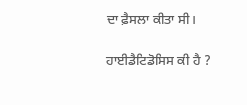ਦਾ ਫ਼ੈਸਲਾ ਕੀਤਾ ਸੀ।

ਹਾਈਡੈਟਿਡੋਸਿਸ ਕੀ ਹੈ ?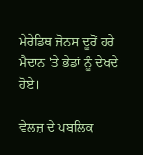ਮੇਰੇਡਿਥ ਜੋਨਸ ਦੂਰੋਂ ਹਰੇ ਮੈਦਾਨ 'ਤੇ ਭੇਡਾਂ ਨੂੰ ਦੇਖਦੇ ਹੋਏ।

ਵੇਲਜ਼ ਦੇ ਪਬਲਿਕ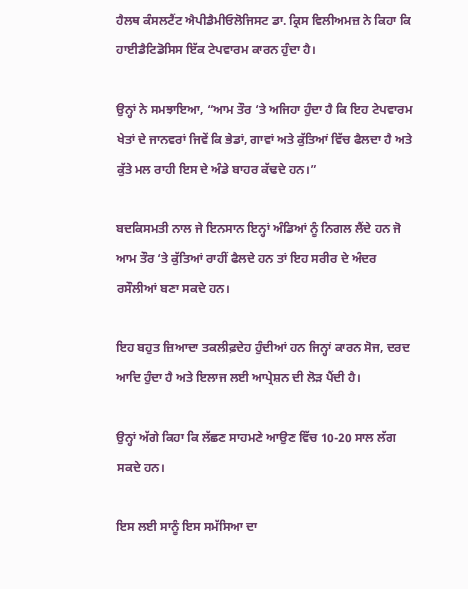ਹੈਲਥ ਕੰਸਲਟੈਂਟ ਐਪੀਡੈਮੀਓਲੋਜਿਸਟ ਡਾ. ਕ੍ਰਿਸ ਵਿਲੀਅਮਜ਼ ਨੇ ਕਿਹਾ ਕਿ ਹਾਈਡੈਟਿਡੋਸਿਸ ਇੱਕ ਟੇਪਵਾਰਮ ਕਾਰਨ ਹੁੰਦਾ ਹੈ।

ਉਨ੍ਹਾਂ ਨੇ ਸਮਝਾਇਆ, “ਆਮ ਤੌਰ ‘ਤੇ ਅਜਿਹਾ ਹੁੰਦਾ ਹੈ ਕਿ ਇਹ ਟੇਪਵਾਰਮ ਖੇਤਾਂ ਦੇ ਜਾਨਵਰਾਂ ਜਿਵੇਂ ਕਿ ਭੇਡਾਂ, ਗਾਵਾਂ ਅਤੇ ਕੁੱਤਿਆਂ ਵਿੱਚ ਫੈਲਦਾ ਹੈ ਅਤੇ ਕੁੱਤੇ ਮਲ ਰਾਹੀ ਇਸ ਦੇ ਅੰਡੇ ਬਾਹਰ ਕੱਢਦੇ ਹਨ।”

ਬਦਕਿਸਮਤੀ ਨਾਲ ਜੇ ਇਨਸਾਨ ਇਨ੍ਹਾਂ ਅੰਡਿਆਂ ਨੂੰ ਨਿਗਲ ਲੈਂਦੇ ਹਨ ਜੋ ਆਮ ਤੌਰ ‘ਤੇ ਕੁੱਤਿਆਂ ਰਾਹੀਂ ਫੈਲਦੇ ਹਨ ਤਾਂ ਇਹ ਸਰੀਰ ਦੇ ਅੰਦਰ ਰਸੌਲੀਆਂ ਬਣਾ ਸਕਦੇ ਹਨ।

ਇਹ ਬਹੁਤ ਜ਼ਿਆਦਾ ਤਕਲੀਫ਼ਦੇਹ ਹੁੰਦੀਆਂ ਹਨ ਜਿਨ੍ਹਾਂ ਕਾਰਨ ਸੋਜ, ਦਰਦ ਆਦਿ ਹੁੰਦਾ ਹੈ ਅਤੇ ਇਲਾਜ ਲਈ ਆਪ੍ਰੇਸ਼ਨ ਦੀ ਲੋੜ ਪੈਂਦੀ ਹੈ।

ਉਨ੍ਹਾਂ ਅੱਗੇ ਕਿਹਾ ਕਿ ਲੱਛਣ ਸਾਹਮਣੇ ਆਉਣ ਵਿੱਚ 10-20 ਸਾਲ ਲੱਗ ਸਕਦੇ ਹਨ।

ਇਸ ਲਈ ਸਾਨੂੰ ਇਸ ਸਮੱਸਿਆ ਦਾ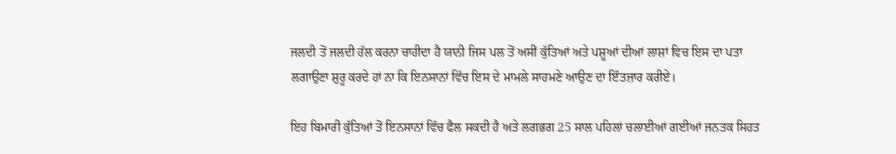ਜਲਦੀ ਤੋਂ ਜਲਦੀ ਹੱਲ ਕਰਨਾ ਚਾਹੀਦਾ ਹੈ ਯਾਨੀ ਜਿਸ ਪਲ ਤੋਂ ਅਸੀਂ ਕੁੱਤਿਆਂ ਅਤੇ ਪਸ਼ੂਆਂ ਦੀਆਂ ਲਾਸ਼ਾਂ ਵਿਚ ਇਸ ਦਾ ਪਤਾ ਲਗਾਉਣਾ ਸ਼ੁਰੂ ਕਰਦੇ ਹਾਂ ਨਾ ਕਿ ਇਨਸਾਨਾਂ ਵਿੱਚ ਇਸ ਦੇ ਮਾਮਲੇ ਸਾਹਮਣੇ ਆਉਣ ਦਾ ਇੰਤਜ਼ਾਰ ਕਰੀਏ।

ਇਹ ਬਿਮਾਰੀ ਕੁੱਤਿਆਂ ਤੋਂ ਇਨਸਾਨਾਂ ਵਿੱਚ ਫੈਲ ਸਕਦੀ ਹੈ ਅਤੇ ਲਗਭਗ 25 ਸਾਲ ਪਹਿਲਾਂ ਚਲਾਈਆਂ ਗਈਆਂ ਜਨਤਕ ਸਿਹਤ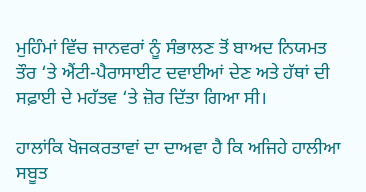ਮੁਹਿੰਮਾਂ ਵਿੱਚ ਜਾਨਵਰਾਂ ਨੂੰ ਸੰਭਾਲਣ ਤੋਂ ਬਾਅਦ ਨਿਯਮਤ ਤੌਰ ‘ਤੇ ਐਂਟੀ-ਪੈਰਾਸਾਈਟ ਦਵਾਈਆਂ ਦੇਣ ਅਤੇ ਹੱਥਾਂ ਦੀ ਸਫ਼ਾਈ ਦੇ ਮਹੱਤਵ ‘ਤੇ ਜ਼ੋਰ ਦਿੱਤਾ ਗਿਆ ਸੀ।

ਹਾਲਾਂਕਿ ਖੋਜਕਰਤਾਵਾਂ ਦਾ ਦਾਅਵਾ ਹੈ ਕਿ ਅਜਿਹੇ ਹਾਲੀਆ ਸਬੂਤ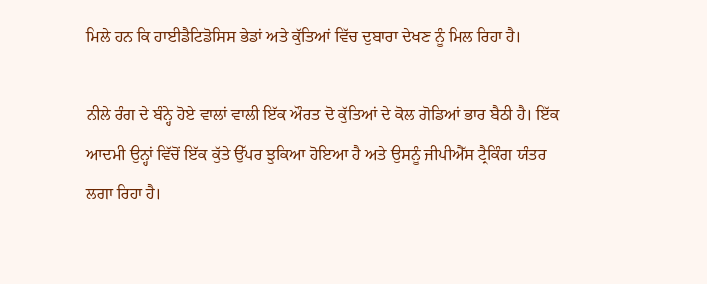ਮਿਲੇ ਹਨ ਕਿ ਹਾਈਡੈਟਿਡੋਸਿਸ ਭੇਡਾਂ ਅਤੇ ਕੁੱਤਿਆਂ ਵਿੱਚ ਦੁਬਾਰਾ ਦੇਖਣ ਨੂੰ ਮਿਲ ਰਿਹਾ ਹੈ।

ਨੀਲੇ ਰੰਗ ਦੇ ਬੰਨ੍ਹੇ ਹੋਏ ਵਾਲਾਂ ਵਾਲੀ ਇੱਕ ਔਰਤ ਦੋ ਕੁੱਤਿਆਂ ਦੇ ਕੋਲ ਗੋਡਿਆਂ ਭਾਰ ਬੈਠੀ ਹੈ। ਇੱਕ ਆਦਮੀ ਉਨ੍ਹਾਂ ਵਿੱਚੋਂ ਇੱਕ ਕੁੱਤੇ ਉੱਪਰ ਝੁਕਿਆ ਹੋਇਆ ਹੈ ਅਤੇ ਉਸਨੂੰ ਜੀਪੀਐੱਸ ਟ੍ਰੈਕਿੰਗ ਯੰਤਰ ਲਗਾ ਰਿਹਾ ਹੈ।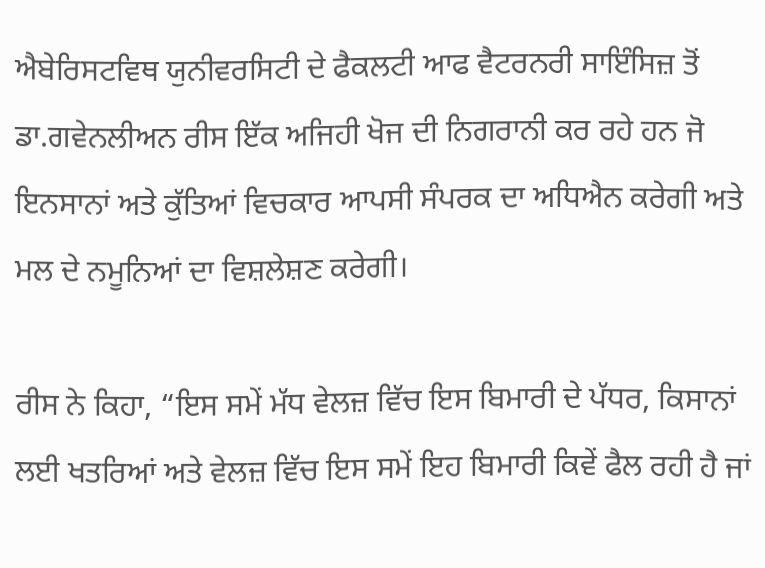ਐਬੇਰਿਸਟਵਿਥ ਯੁਨੀਵਰਸਿਟੀ ਦੇ ਫੈਕਲਟੀ ਆਫ ਵੈਟਰਨਰੀ ਸਾਇੰਸਿਜ਼ ਤੋਂ ਡਾ.ਗਵੇਨਲੀਅਨ ਰੀਸ ਇੱਕ ਅਜਿਹੀ ਖੋਜ ਦੀ ਨਿਗਰਾਨੀ ਕਰ ਰਹੇ ਹਨ ਜੋ ਇਨਸਾਨਾਂ ਅਤੇ ਕੁੱਤਿਆਂ ਵਿਚਕਾਰ ਆਪਸੀ ਸੰਪਰਕ ਦਾ ਅਧਿਐਨ ਕਰੇਗੀ ਅਤੇ ਮਲ ਦੇ ਨਮੂਨਿਆਂ ਦਾ ਵਿਸ਼ਲੇਸ਼ਣ ਕਰੇਗੀ।

ਰੀਸ ਨੇ ਕਿਹਾ, “ਇਸ ਸਮੇਂ ਮੱਧ ਵੇਲਜ਼ ਵਿੱਚ ਇਸ ਬਿਮਾਰੀ ਦੇ ਪੱਧਰ, ਕਿਸਾਨਾਂ ਲਈ ਖਤਰਿਆਂ ਅਤੇ ਵੇਲਜ਼ ਵਿੱਚ ਇਸ ਸਮੇਂ ਇਹ ਬਿਮਾਰੀ ਕਿਵੇਂ ਫੈਲ ਰਹੀ ਹੈ ਜਾਂ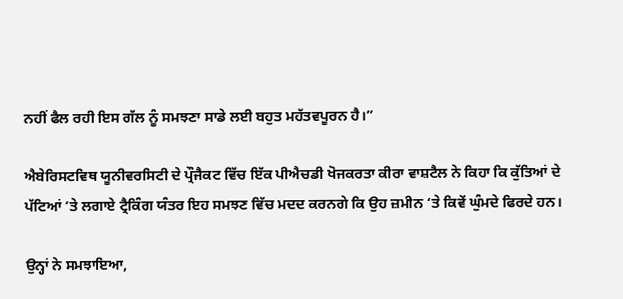ਨਹੀਂ ਫੈਲ ਰਹੀ ਇਸ ਗੱਲ ਨੂੰ ਸਮਝਣਾ ਸਾਡੇ ਲਈ ਬਹੁਤ ਮਹੱਤਵਪੂਰਨ ਹੈ।”

ਐਬੇਰਿਸਟਵਿਥ ਯੂਨੀਵਰਸਿਟੀ ਦੇ ਪ੍ਰੌਜੈਕਟ ਵਿੱਚ ਇੱਕ ਪੀਐਚਡੀ ਖੋਜਕਰਤਾ ਕੀਰਾ ਵਾਸ਼ਟੈਲ ਨੇ ਕਿਹਾ ਕਿ ਕੁੱਤਿਆਂ ਦੇ ਪੱਟਿਆਂ ‘ਤੇ ਲਗਾਏ ਟ੍ਰੈਕਿੰਗ ਯੰਤਰ ਇਹ ਸਮਝਣ ਵਿੱਚ ਮਦਦ ਕਰਨਗੇ ਕਿ ਉਹ ਜ਼ਮੀਨ ‘ਤੇ ਕਿਵੇਂ ਘੁੰਮਦੇ ਫਿਰਦੇ ਹਨ।

ਉਨ੍ਹਾਂ ਨੇ ਸਮਝਾਇਆ,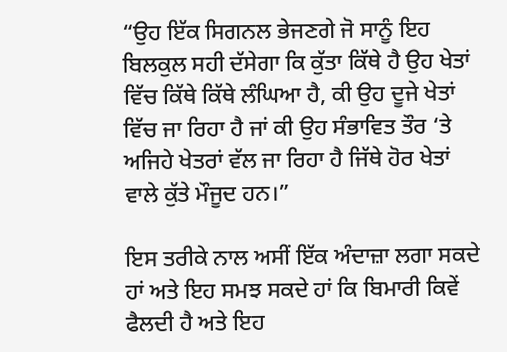“ਉਹ ਇੱਕ ਸਿਗਨਲ ਭੇਜਣਗੇ ਜੋ ਸਾਨੂੰ ਇਹ ਬਿਲਕੁਲ ਸਹੀ ਦੱਸੇਗਾ ਕਿ ਕੁੱਤਾ ਕਿੱਥੇ ਹੈ ਉਹ ਖੇਤਾਂ ਵਿੱਚ ਕਿੱਥੇ ਕਿੱਥੇ ਲੰਘਿਆ ਹੈ, ਕੀ ਉਹ ਦੂਜੇ ਖੇਤਾਂ ਵਿੱਚ ਜਾ ਰਿਹਾ ਹੈ ਜਾਂ ਕੀ ਉਹ ਸੰਭਾਵਿਤ ਤੌਰ ‘ਤੇ ਅਜਿਹੇ ਖੇਤਰਾਂ ਵੱਲ ਜਾ ਰਿਹਾ ਹੈ ਜਿੱਥੇ ਹੋਰ ਖੇਤਾਂ ਵਾਲੇ ਕੁੱਤੇ ਮੌਜੂਦ ਹਨ।”

ਇਸ ਤਰੀਕੇ ਨਾਲ ਅਸੀਂ ਇੱਕ ਅੰਦਾਜ਼ਾ ਲਗਾ ਸਕਦੇ ਹਾਂ ਅਤੇ ਇਹ ਸਮਝ ਸਕਦੇ ਹਾਂ ਕਿ ਬਿਮਾਰੀ ਕਿਵੇਂ ਫੈਲਦੀ ਹੈ ਅਤੇ ਇਹ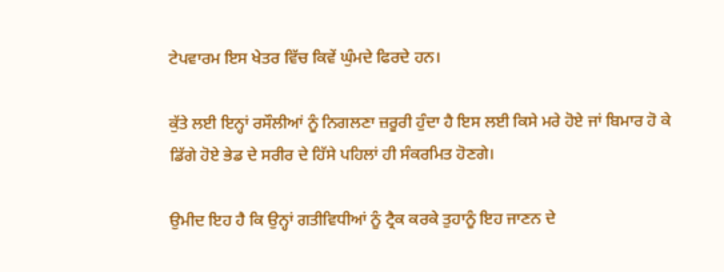ਟੇਪਵਾਰਮ ਇਸ ਖੇਤਰ ਵਿੱਚ ਕਿਵੇਂ ਘੁੰਮਦੇ ਫਿਰਦੇ ਹਨ।

ਕੁੱਤੇ ਲਈ ਇਨ੍ਹਾਂ ਰਸੌਲੀਆਂ ਨੂੰ ਨਿਗਲਣਾ ਜ਼ਰੂਰੀ ਹੁੰਦਾ ਹੈ ਇਸ ਲਈ ਕਿਸੇ ਮਰੇ ਹੋਏ ਜਾਂ ਬਿਮਾਰ ਹੋ ਕੇ ਡਿੱਗੇ ਹੋਏ ਭੇਡ ਦੇ ਸਰੀਰ ਦੇ ਹਿੱਸੇ ਪਹਿਲਾਂ ਹੀ ਸੰਕਰਮਿਤ ਹੋਣਗੇ।

ਉਮੀਦ ਇਹ ਹੈ ਕਿ ਉਨ੍ਹਾਂ ਗਤੀਵਿਧੀਆਂ ਨੂੰ ਟ੍ਰੈਕ ਕਰਕੇ ਤੁਹਾਨੂੰ ਇਹ ਜਾਣਨ ਦੇ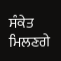ਸੰਕੇਤ ਮਿਲਣਗੇ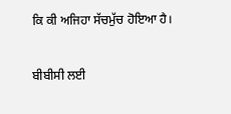ਕਿ ਕੀ ਅਜਿਹਾ ਸੱਚਮੁੱਚ ਹੋਇਆ ਹੈ।

ਬੀਬੀਸੀ ਲਈ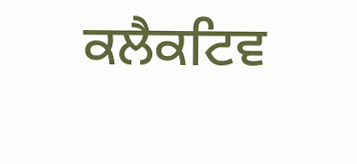ਕਲੈਕਟਿਵ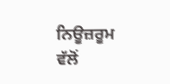ਨਿਊਜ਼ਰੂਮ ਵੱਲੋਂ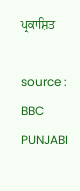ਪ੍ਰਕਾਸ਼ਿਤ

source : BBC PUNJABI